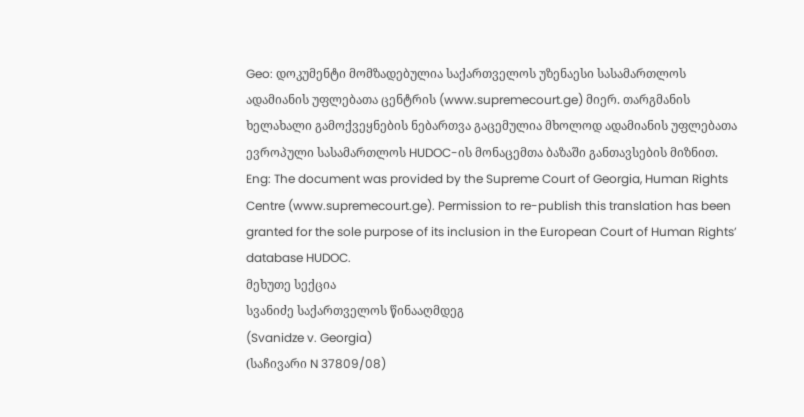Geo: დოკუმენტი მომზადებულია საქართველოს უზენაესი სასამართლოს ადამიანის უფლებათა ცენტრის (www.supremecourt.ge) მიერ. თარგმანის ხელახალი გამოქვეყნების ნებართვა გაცემულია მხოლოდ ადამიანის უფლებათა ევროპული სასამართლოს HUDOC-ის მონაცემთა ბაზაში განთავსების მიზნით.
Eng: The document was provided by the Supreme Court of Georgia, Human Rights Centre (www.supremecourt.ge). Permission to re-publish this translation has been granted for the sole purpose of its inclusion in the European Court of Human Rights’ database HUDOC.
მეხუთე სექცია
სვანიძე საქართველოს წინააღმდეგ
(Svanidze v. Georgia)
(საჩივარი N 37809/08)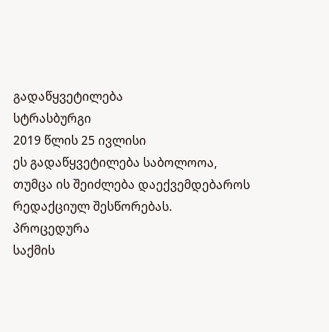გადაწყვეტილება
სტრასბურგი
2019 წლის 25 ივლისი
ეს გადაწყვეტილება საბოლოოა,
თუმცა ის შეიძლება დაექვემდებაროს რედაქციულ შესწორებას.
პროცედურა
საქმის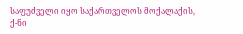საფუძველი იყო საქართველოს მოქალაქის, ქ-ნი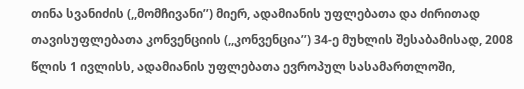თინა სვანიძის (,,მომჩივანი’’) მიერ, ადამიანის უფლებათა და ძირითად თავისუფლებათა კონვენციის (,,კონვენცია’’) 34-ე მუხლის შესაბამისად, 2008 წლის 1 ივლისს, ადამიანის უფლებათა ევროპულ სასამართლოში,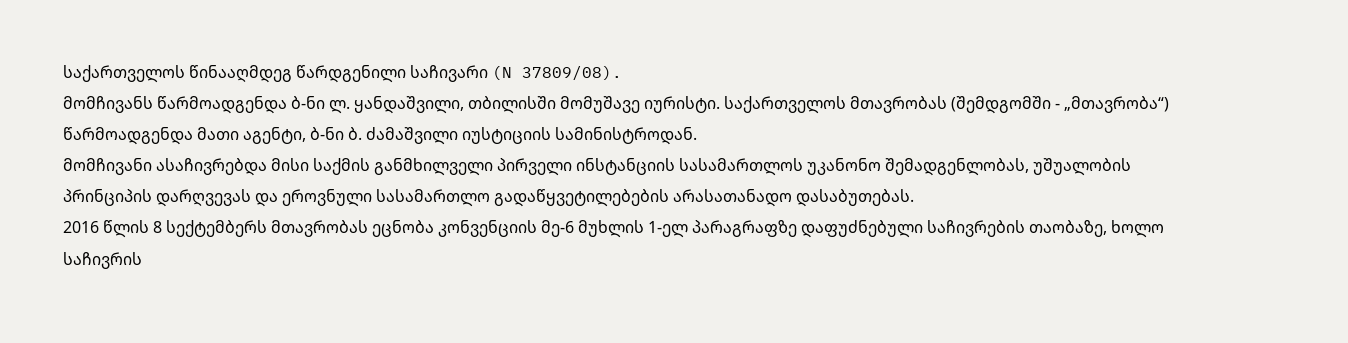საქართველოს წინააღმდეგ წარდგენილი საჩივარი (N 37809/08).
მომჩივანს წარმოადგენდა ბ-ნი ლ. ყანდაშვილი, თბილისში მომუშავე იურისტი. საქართველოს მთავრობას (შემდგომში - „მთავრობა“) წარმოადგენდა მათი აგენტი, ბ-ნი ბ. ძამაშვილი იუსტიციის სამინისტროდან.
მომჩივანი ასაჩივრებდა მისი საქმის განმხილველი პირველი ინსტანციის სასამართლოს უკანონო შემადგენლობას, უშუალობის პრინციპის დარღვევას და ეროვნული სასამართლო გადაწყვეტილებების არასათანადო დასაბუთებას.
2016 წლის 8 სექტემბერს მთავრობას ეცნობა კონვენციის მე-6 მუხლის 1-ელ პარაგრაფზე დაფუძნებული საჩივრების თაობაზე, ხოლო საჩივრის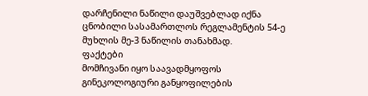დარჩენილი ნაწილი დაუშვებლად იქნა ცნობილი სასამართლოს რეგლამენტის 54-ე მუხლის მე-3 ნაწილის თანახმად.
ფაქტები
მომჩივანი იყო საავადმყოფოს გინეკოლოგიური განყოფილების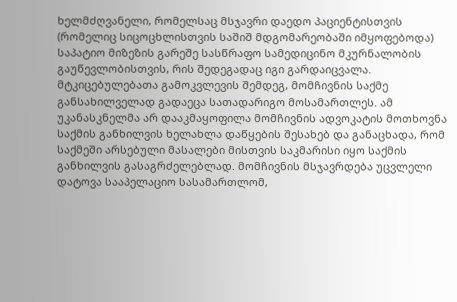ხელმძღვანელი, რომელსაც მსჯავრი დაედო პაციენტისთვის (რომელიც სიცოცხლისთვის საშიშ მდგომარეობაში იმყოფებოდა) საპატიო მიზეზის გარეშე სასწრაფო სამედიცინო მკურნალობის გაუწევლობისთვის, რის შედეგადაც იგი გარდაიცვალა. მტკიცებულებათა გამოკვლევის შემდეგ, მომჩივნის საქმე განსახილველად გადაეცა სათადარიგო მოსამართლეს. ამ უკანასკნელმა არ დააკმაყოფილა მომჩივნის ადვოკატის მოთხოვნა საქმის განხილვის ხელახლა დაწყების შესახებ და განაცხადა, რომ საქმეში არსებული მასალები მისთვის საკმარისი იყო საქმის განხილვის გასაგრძელებლად. მომჩივნის მსჯავრდება უცვლელი დატოვა სააპელაციო სასამართლომ,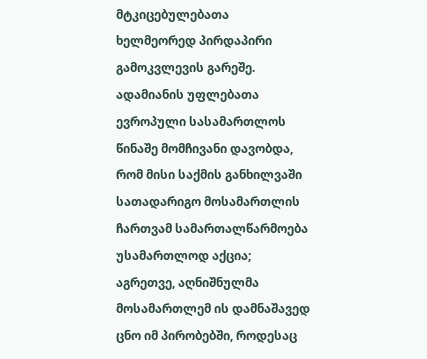მტკიცებულებათა ხელმეორედ პირდაპირი გამოკვლევის გარეშე.
ადამიანის უფლებათა ევროპული სასამართლოს წინაშე მომჩივანი დავობდა, რომ მისი საქმის განხილვაში სათადარიგო მოსამართლის ჩართვამ სამართალწარმოება უსამართლოდ აქცია; აგრეთვე, აღნიშნულმა მოსამართლემ ის დამნაშავედ ცნო იმ პირობებში, როდესაც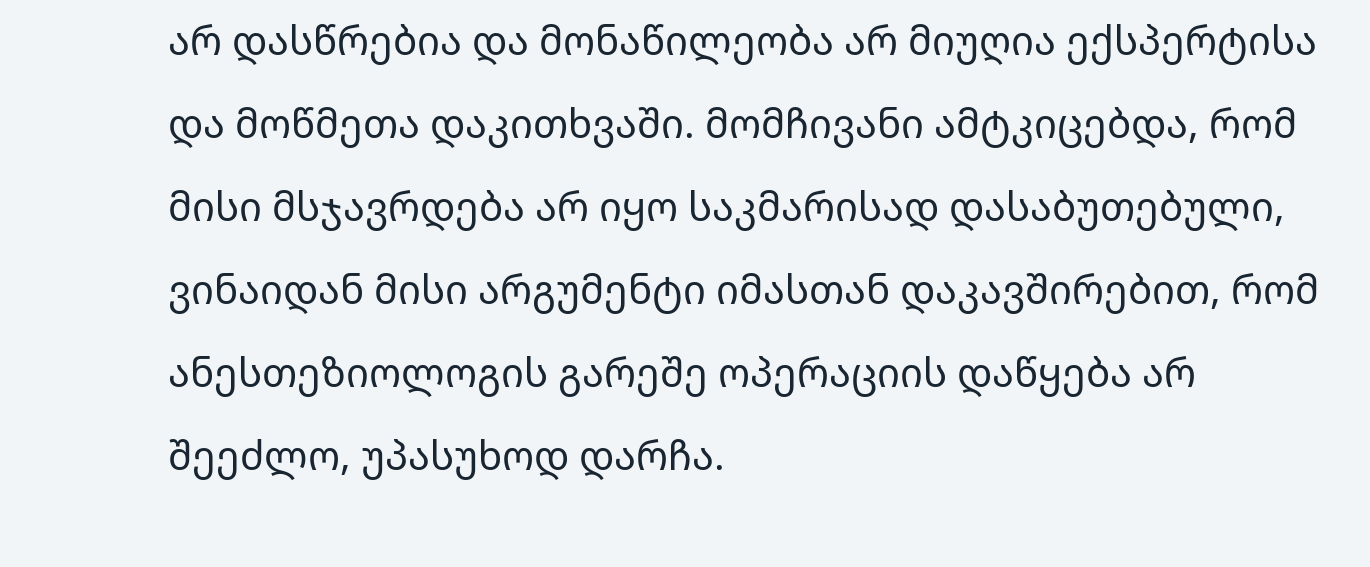არ დასწრებია და მონაწილეობა არ მიუღია ექსპერტისა და მოწმეთა დაკითხვაში. მომჩივანი ამტკიცებდა, რომ მისი მსჯავრდება არ იყო საკმარისად დასაბუთებული, ვინაიდან მისი არგუმენტი იმასთან დაკავშირებით, რომ ანესთეზიოლოგის გარეშე ოპერაციის დაწყება არ შეეძლო, უპასუხოდ დარჩა.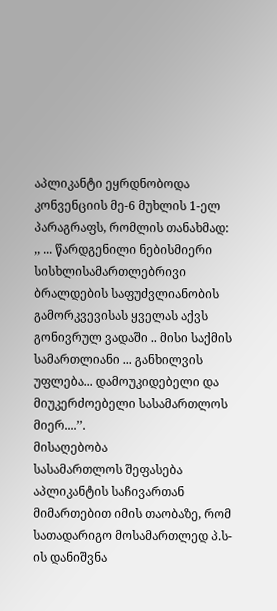აპლიკანტი ეყრდნობოდა კონვენციის მე-6 მუხლის 1-ელ პარაგრაფს, რომლის თანახმად:
,, ... წარდგენილი ნებისმიერი სისხლისამართლებრივი ბრალდების საფუძვლიანობის გამორკვევისას ყველას აქვს გონივრულ ვადაში .. მისი საქმის სამართლიანი ... განხილვის უფლება... დამოუკიდებელი და მიუკერძოებელი სასამართლოს მიერ....’’.
მისაღებობა
სასამართლოს შეფასება
აპლიკანტის საჩივართან მიმართებით იმის თაობაზე, რომ სათადარიგო მოსამართლედ პ.ს-ის დანიშვნა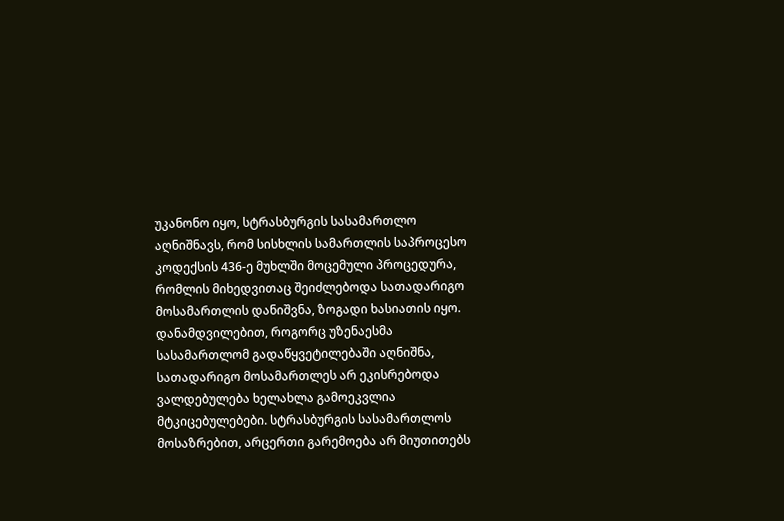უკანონო იყო, სტრასბურგის სასამართლო აღნიშნავს, რომ სისხლის სამართლის საპროცესო კოდექსის 436-ე მუხლში მოცემული პროცედურა, რომლის მიხედვითაც შეიძლებოდა სათადარიგო მოსამართლის დანიშვნა, ზოგადი ხასიათის იყო. დანამდვილებით, როგორც უზენაესმა სასამართლომ გადაწყვეტილებაში აღნიშნა, სათადარიგო მოსამართლეს არ ეკისრებოდა ვალდებულება ხელახლა გამოეკვლია მტკიცებულებები. სტრასბურგის სასამართლოს მოსაზრებით, არცერთი გარემოება არ მიუთითებს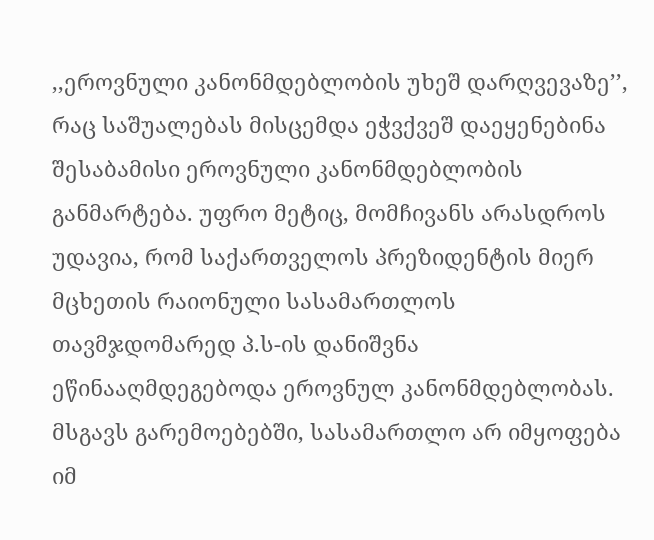,,ეროვნული კანონმდებლობის უხეშ დარღვევაზე’’, რაც საშუალებას მისცემდა ეჭვქვეშ დაეყენებინა შესაბამისი ეროვნული კანონმდებლობის განმარტება. უფრო მეტიც, მომჩივანს არასდროს უდავია, რომ საქართველოს პრეზიდენტის მიერ მცხეთის რაიონული სასამართლოს თავმჯდომარედ პ.ს-ის დანიშვნა ეწინააღმდეგებოდა ეროვნულ კანონმდებლობას. მსგავს გარემოებებში, სასამართლო არ იმყოფება იმ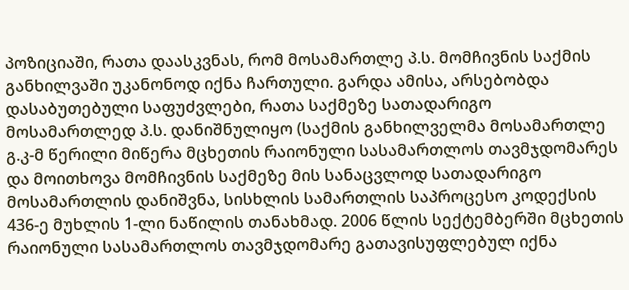პოზიციაში, რათა დაასკვნას, რომ მოსამართლე პ.ს. მომჩივნის საქმის განხილვაში უკანონოდ იქნა ჩართული. გარდა ამისა, არსებობდა დასაბუთებული საფუძვლები, რათა საქმეზე სათადარიგო მოსამართლედ პ.ს. დანიშნულიყო (საქმის განხილველმა მოსამართლე გ.კ-მ წერილი მიწერა მცხეთის რაიონული სასამართლოს თავმჯდომარეს და მოითხოვა მომჩივნის საქმეზე მის სანაცვლოდ სათადარიგო მოსამართლის დანიშვნა, სისხლის სამართლის საპროცესო კოდექსის 436-ე მუხლის 1-ლი ნაწილის თანახმად. 2006 წლის სექტემბერში მცხეთის რაიონული სასამართლოს თავმჯდომარე გათავისუფლებულ იქნა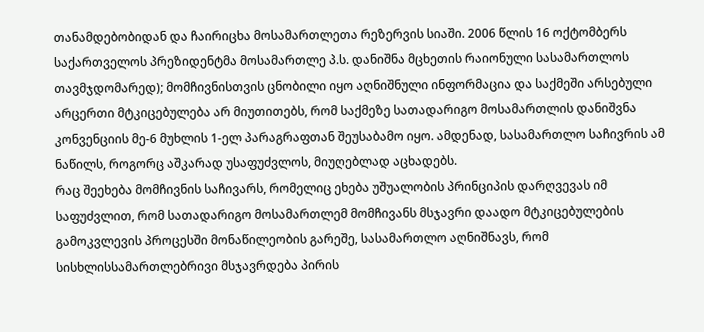თანამდებობიდან და ჩაირიცხა მოსამართლეთა რეზერვის სიაში. 2006 წლის 16 ოქტომბერს საქართველოს პრეზიდენტმა მოსამართლე პ.ს. დანიშნა მცხეთის რაიონული სასამართლოს თავმჯდომარედ); მომჩივნისთვის ცნობილი იყო აღნიშნული ინფორმაცია და საქმეში არსებული არცერთი მტკიცებულება არ მიუთითებს, რომ საქმეზე სათადარიგო მოსამართლის დანიშვნა კონვენციის მე-6 მუხლის 1-ელ პარაგრაფთან შეუსაბამო იყო. ამდენად, სასამართლო საჩივრის ამ ნაწილს, როგორც აშკარად უსაფუძვლოს, მიუღებლად აცხადებს.
რაც შეეხება მომჩივნის საჩივარს, რომელიც ეხება უშუალობის პრინციპის დარღვევას იმ საფუძვლით, რომ სათადარიგო მოსამართლემ მომჩივანს მსჯავრი დაადო მტკიცებულების გამოკვლევის პროცესში მონაწილეობის გარეშე, სასამართლო აღნიშნავს, რომ სისხლისსამართლებრივი მსჯავრდება პირის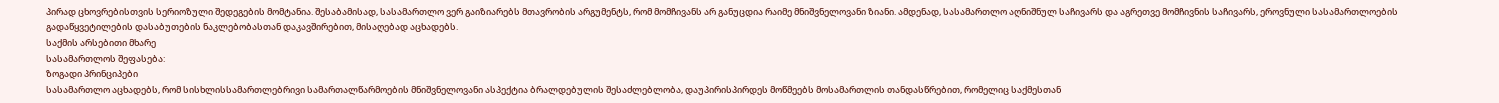პირად ცხოვრებისთვის სერიოზული შედეგების მომტანია. შესაბამისად, სასამართლო ვერ გაიზიარებს მთავრობის არგუმენტს, რომ მომჩივანს არ განუცდია რაიმე მნიშვნელოვანი ზიანი. ამდენად, სასამართლო აღნიშნულ საჩივარს და აგრეთვე მომჩივნის საჩივარს, ეროვნული სასამართლოების გადაწყვეტილების დასაბუთების ნაკლებობასთან დაკავშირებით, მისაღებად აცხადებს.
საქმის არსებითი მხარე
სასამართლოს შეფასება:
ზოგადი პრინციპები
სასამართლო აცხადებს, რომ სისხლისსამართლებრივი სამართალწარმოების მნიშვნელოვანი ასპექტია ბრალდებულის შესაძლებლობა, დაუპირისპირდეს მოწმეებს მოსამართლის თანდასწრებით, რომელიც საქმესთან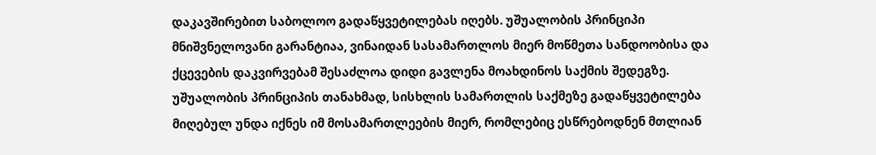დაკავშირებით საბოლოო გადაწყვეტილებას იღებს. უშუალობის პრინციპი მნიშვნელოვანი გარანტიაა, ვინაიდან სასამართლოს მიერ მოწმეთა სანდოობისა და ქცევების დაკვირვებამ შესაძლოა დიდი გავლენა მოახდინოს საქმის შედეგზე. უშუალობის პრინციპის თანახმად, სისხლის სამართლის საქმეზე გადაწყვეტილება მიღებულ უნდა იქნეს იმ მოსამართლეების მიერ, რომლებიც ესწრებოდნენ მთლიან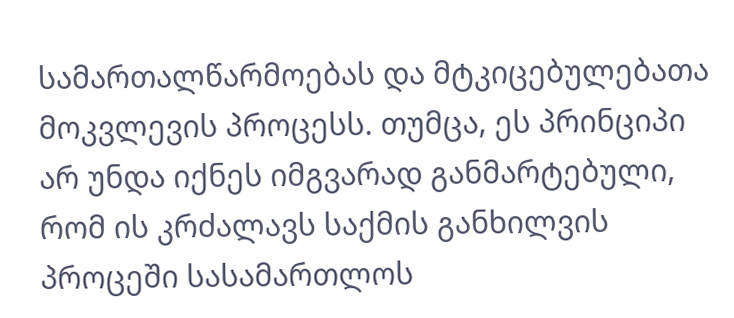სამართალწარმოებას და მტკიცებულებათა მოკვლევის პროცესს. თუმცა, ეს პრინციპი არ უნდა იქნეს იმგვარად განმარტებული, რომ ის კრძალავს საქმის განხილვის პროცეში სასამართლოს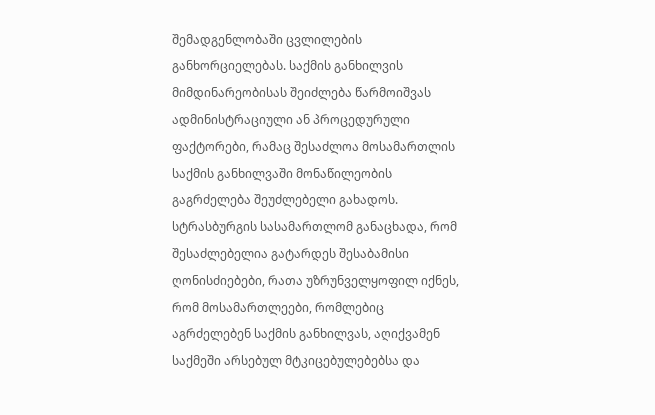შემადგენლობაში ცვლილების განხორციელებას. საქმის განხილვის მიმდინარეობისას შეიძლება წარმოიშვას ადმინისტრაციული ან პროცედურული ფაქტორები, რამაც შესაძლოა მოსამართლის საქმის განხილვაში მონაწილეობის გაგრძელება შეუძლებელი გახადოს. სტრასბურგის სასამართლომ განაცხადა, რომ შესაძლებელია გატარდეს შესაბამისი ღონისძიებები, რათა უზრუნველყოფილ იქნეს, რომ მოსამართლეები, რომლებიც აგრძელებენ საქმის განხილვას, აღიქვამენ საქმეში არსებულ მტკიცებულებებსა და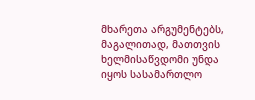მხარეთა არგუმენტებს, მაგალითად, მათთვის ხელმისაწვდომი უნდა იყოს სასამართლო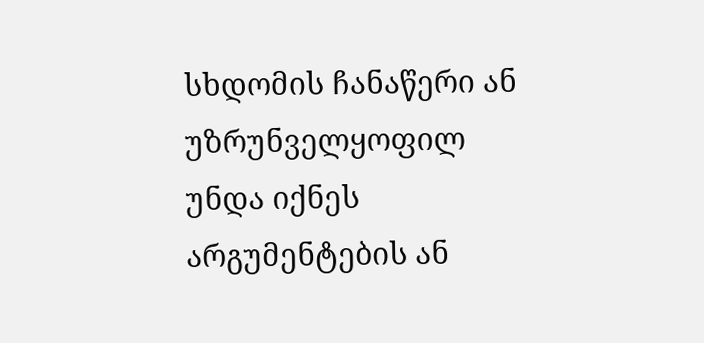სხდომის ჩანაწერი ან უზრუნველყოფილ უნდა იქნეს არგუმენტების ან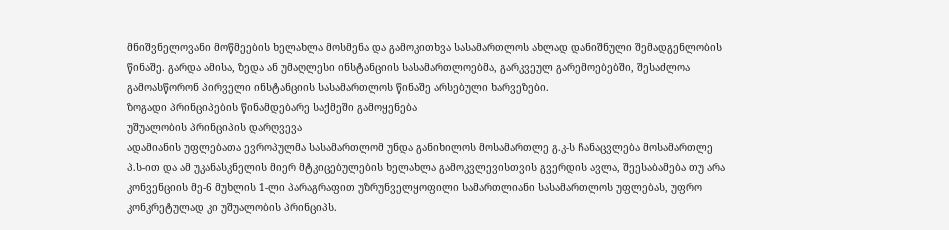მნიშვნელოვანი მოწმეების ხელახლა მოსმენა და გამოკითხვა სასამართლოს ახლად დანიშნული შემადგენლობის წინაშე. გარდა ამისა, ზედა ან უმაღლესი ინსტანციის სასამართლოებმა, გარკვეულ გარემოებებში, შესაძლოა გამოასწორონ პირველი ინსტანციის სასამართლოს წინაშე არსებული ხარვეზები.
ზოგადი პრინციპების წინამდებარე საქმეში გამოყენება
უშუალობის პრინციპის დარღვევა
ადამიანის უფლებათა ევროპულმა სასამართლომ უნდა განიხილოს მოსამართლე გ.კ-ს ჩანაცვლება მოსამართლე პ.ს-ით და ამ უკანასკნელის მიერ მტკიცებულების ხელახლა გამოკვლევისთვის გვერდის ავლა, შეესაბამება თუ არა კონვენციის მე-6 მუხლის 1-ლი პარაგრაფით უზრუნველყოფილი სამართლიანი სასამართლოს უფლებას, უფრო კონკრეტულად კი უშუალობის პრინციპს.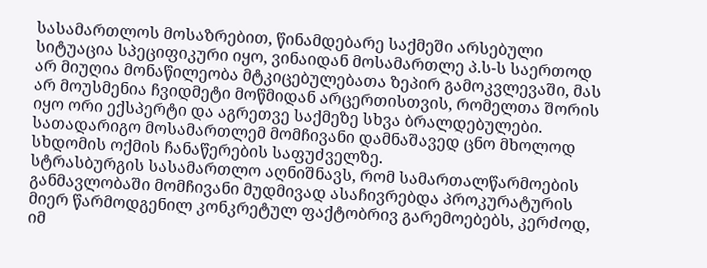სასამართლოს მოსაზრებით, წინამდებარე საქმეში არსებული სიტუაცია სპეციფიკური იყო, ვინაიდან მოსამართლე პ.ს-ს საერთოდ არ მიუღია მონაწილეობა მტკიცებულებათა ზეპირ გამოკვლევაში, მას არ მოუსმენია ჩვიდმეტი მოწმიდან არცერთისთვის, რომელთა შორის იყო ორი ექსპერტი და აგრეთვე საქმეზე სხვა ბრალდებულები. სათადარიგო მოსამართლემ მომჩივანი დამნაშავედ ცნო მხოლოდ სხდომის ოქმის ჩანაწერების საფუძველზე.
სტრასბურგის სასამართლო აღნიშნავს, რომ სამართალწარმოების განმავლობაში მომჩივანი მუდმივად ასაჩივრებდა პროკურატურის მიერ წარმოდგენილ კონკრეტულ ფაქტობრივ გარემოებებს, კერძოდ, იმ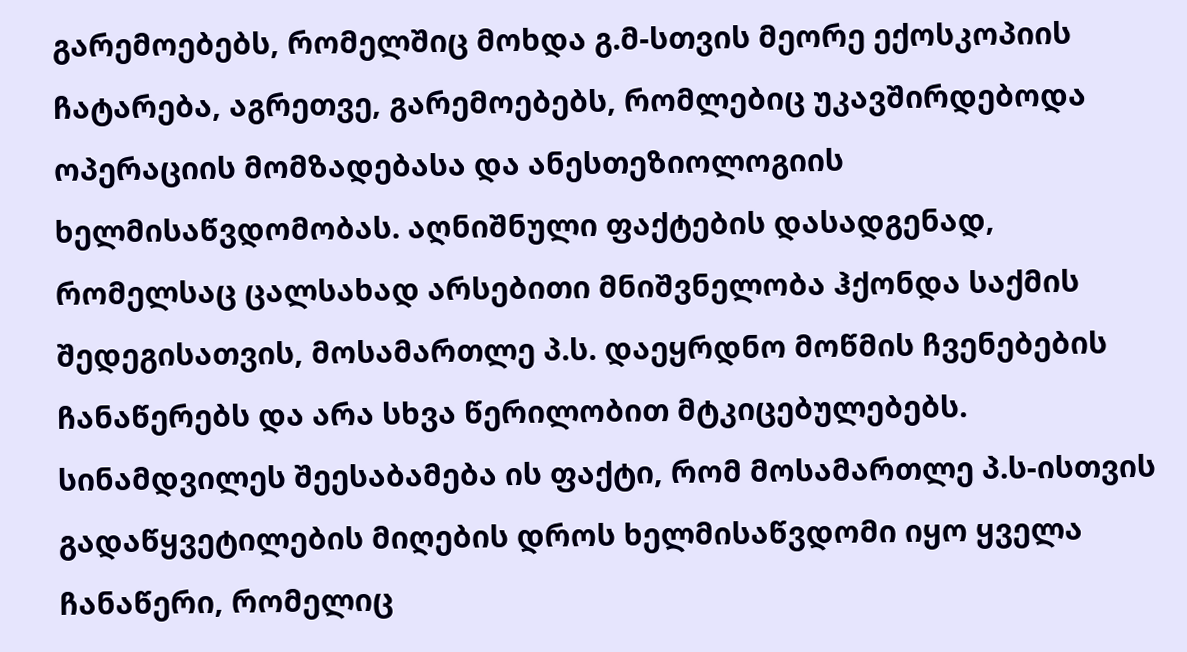გარემოებებს, რომელშიც მოხდა გ.მ-სთვის მეორე ექოსკოპიის ჩატარება, აგრეთვე, გარემოებებს, რომლებიც უკავშირდებოდა ოპერაციის მომზადებასა და ანესთეზიოლოგიის ხელმისაწვდომობას. აღნიშნული ფაქტების დასადგენად, რომელსაც ცალსახად არსებითი მნიშვნელობა ჰქონდა საქმის შედეგისათვის, მოსამართლე პ.ს. დაეყრდნო მოწმის ჩვენებების ჩანაწერებს და არა სხვა წერილობით მტკიცებულებებს. სინამდვილეს შეესაბამება ის ფაქტი, რომ მოსამართლე პ.ს-ისთვის გადაწყვეტილების მიღების დროს ხელმისაწვდომი იყო ყველა ჩანაწერი, რომელიც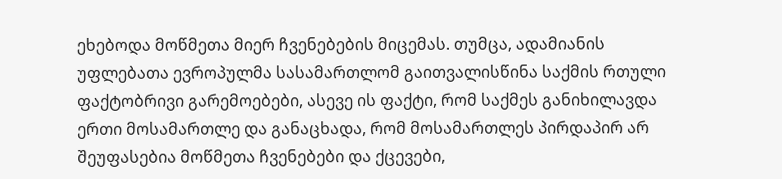ეხებოდა მოწმეთა მიერ ჩვენებების მიცემას. თუმცა, ადამიანის უფლებათა ევროპულმა სასამართლომ გაითვალისწინა საქმის რთული ფაქტობრივი გარემოებები, ასევე ის ფაქტი, რომ საქმეს განიხილავდა ერთი მოსამართლე და განაცხადა, რომ მოსამართლეს პირდაპირ არ შეუფასებია მოწმეთა ჩვენებები და ქცევები,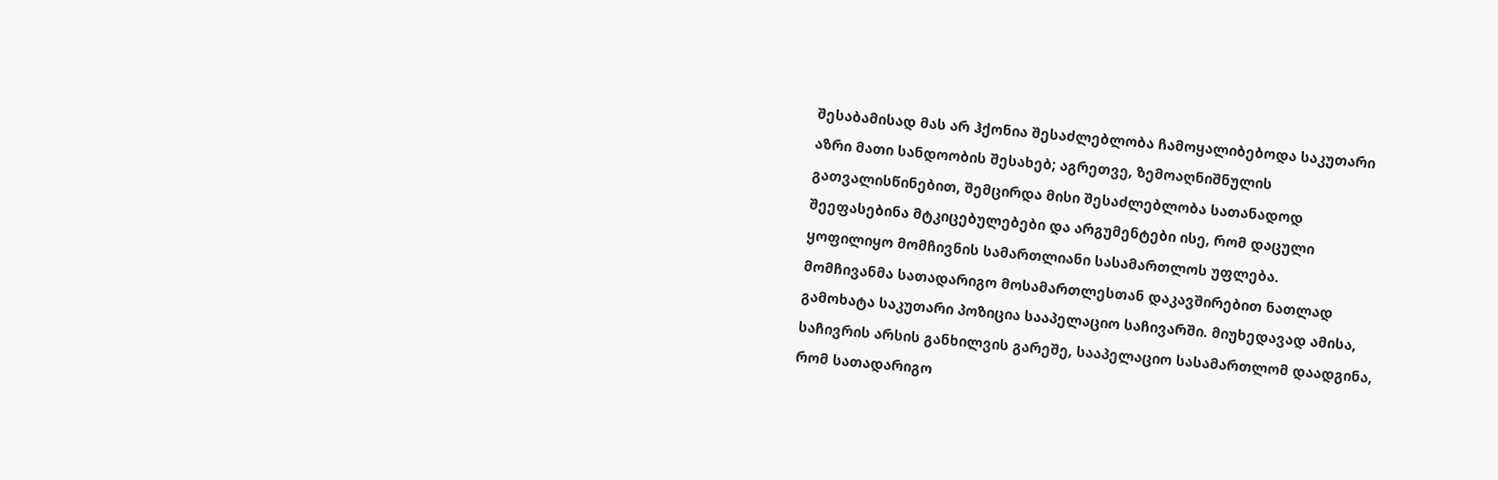შესაბამისად მას არ ჰქონია შესაძლებლობა ჩამოყალიბებოდა საკუთარი აზრი მათი სანდოობის შესახებ; აგრეთვე, ზემოაღნიშნულის გათვალისწინებით, შემცირდა მისი შესაძლებლობა სათანადოდ შეეფასებინა მტკიცებულებები და არგუმენტები ისე, რომ დაცული ყოფილიყო მომჩივნის სამართლიანი სასამართლოს უფლება.
მომჩივანმა სათადარიგო მოსამართლესთან დაკავშირებით ნათლად გამოხატა საკუთარი პოზიცია სააპელაციო საჩივარში. მიუხედავად ამისა, საჩივრის არსის განხილვის გარეშე, სააპელაციო სასამართლომ დაადგინა, რომ სათადარიგო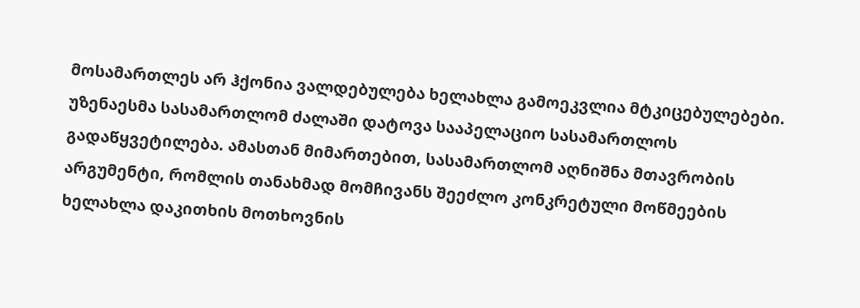მოსამართლეს არ ჰქონია ვალდებულება ხელახლა გამოეკვლია მტკიცებულებები. უზენაესმა სასამართლომ ძალაში დატოვა სააპელაციო სასამართლოს გადაწყვეტილება. ამასთან მიმართებით, სასამართლომ აღნიშნა მთავრობის არგუმენტი, რომლის თანახმად მომჩივანს შეეძლო კონკრეტული მოწმეების ხელახლა დაკითხის მოთხოვნის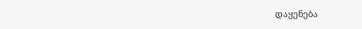დაყენება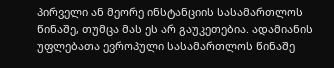პირველი ან მეორე ინსტანციის სასამართლოს წინაშე, თუმცა მას ეს არ გაუკეთებია. ადამიანის უფლებათა ევროპული სასამართლოს წინაშე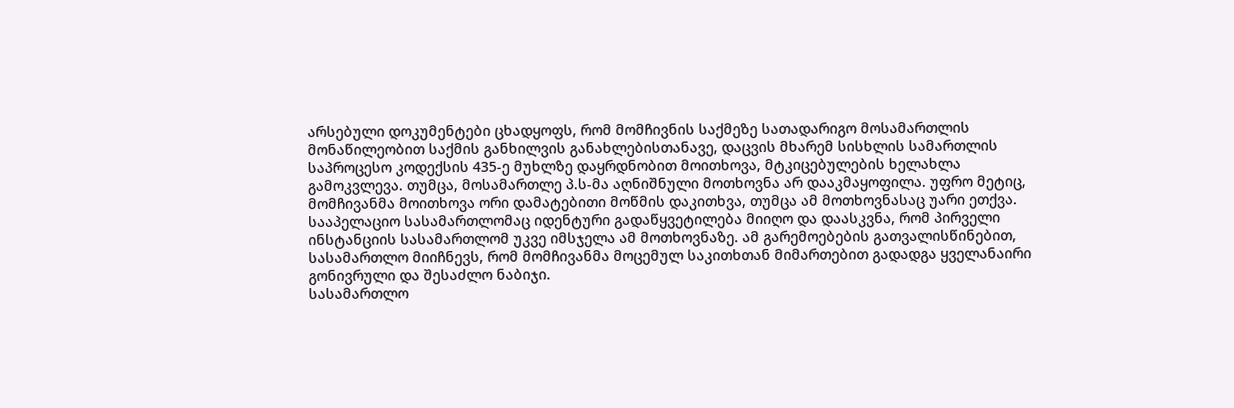არსებული დოკუმენტები ცხადყოფს, რომ მომჩივნის საქმეზე სათადარიგო მოსამართლის მონაწილეობით საქმის განხილვის განახლებისთანავე, დაცვის მხარემ სისხლის სამართლის საპროცესო კოდექსის 435-ე მუხლზე დაყრდნობით მოითხოვა, მტკიცებულების ხელახლა გამოკვლევა. თუმცა, მოსამართლე პ.ს-მა აღნიშნული მოთხოვნა არ დააკმაყოფილა. უფრო მეტიც, მომჩივანმა მოითხოვა ორი დამატებითი მოწმის დაკითხვა, თუმცა ამ მოთხოვნასაც უარი ეთქვა. სააპელაციო სასამართლომაც იდენტური გადაწყვეტილება მიიღო და დაასკვნა, რომ პირველი ინსტანციის სასამართლომ უკვე იმსჯელა ამ მოთხოვნაზე. ამ გარემოებების გათვალისწინებით, სასამართლო მიიჩნევს, რომ მომჩივანმა მოცემულ საკითხთან მიმართებით გადადგა ყველანაირი გონივრული და შესაძლო ნაბიჯი.
სასამართლო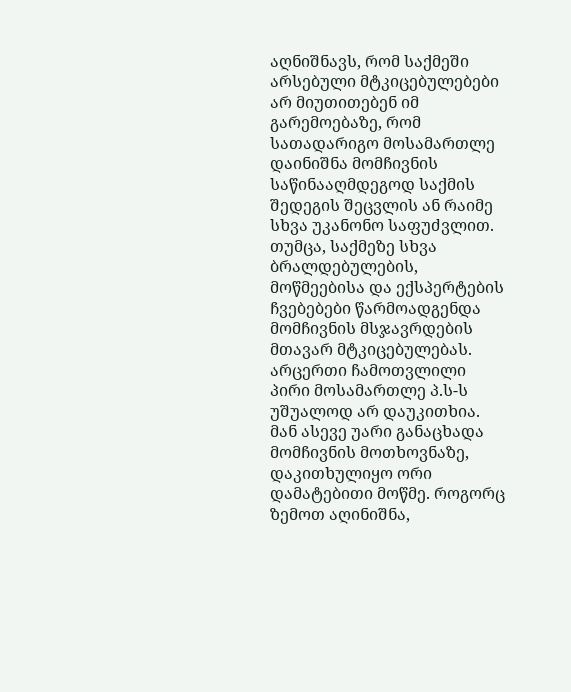აღნიშნავს, რომ საქმეში არსებული მტკიცებულებები არ მიუთითებენ იმ გარემოებაზე, რომ სათადარიგო მოსამართლე დაინიშნა მომჩივნის საწინააღმდეგოდ საქმის შედეგის შეცვლის ან რაიმე სხვა უკანონო საფუძვლით. თუმცა, საქმეზე სხვა ბრალდებულების, მოწმეებისა და ექსპერტების ჩვებებები წარმოადგენდა მომჩივნის მსჯავრდების მთავარ მტკიცებულებას. არცერთი ჩამოთვლილი პირი მოსამართლე პ.ს-ს უშუალოდ არ დაუკითხია. მან ასევე უარი განაცხადა მომჩივნის მოთხოვნაზე, დაკითხულიყო ორი დამატებითი მოწმე. როგორც ზემოთ აღინიშნა,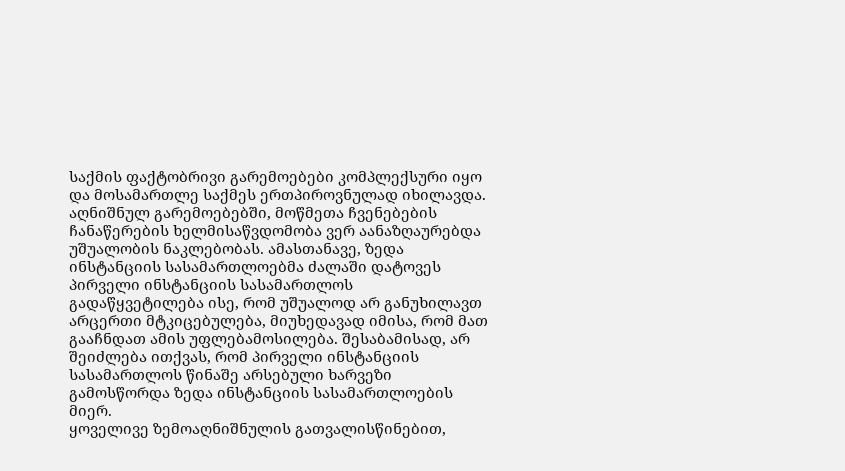საქმის ფაქტობრივი გარემოებები კომპლექსური იყო და მოსამართლე საქმეს ერთპიროვნულად იხილავდა. აღნიშნულ გარემოებებში, მოწმეთა ჩვენებების ჩანაწერების ხელმისაწვდომობა ვერ აანაზღაურებდა უშუალობის ნაკლებობას. ამასთანავე, ზედა ინსტანციის სასამართლოებმა ძალაში დატოვეს პირველი ინსტანციის სასამართლოს გადაწყვეტილება ისე, რომ უშუალოდ არ განუხილავთ არცერთი მტკიცებულება, მიუხედავად იმისა, რომ მათ გააჩნდათ ამის უფლებამოსილება. შესაბამისად, არ შეიძლება ითქვას, რომ პირველი ინსტანციის სასამართლოს წინაშე არსებული ხარვეზი გამოსწორდა ზედა ინსტანციის სასამართლოების მიერ.
ყოველივე ზემოაღნიშნულის გათვალისწინებით,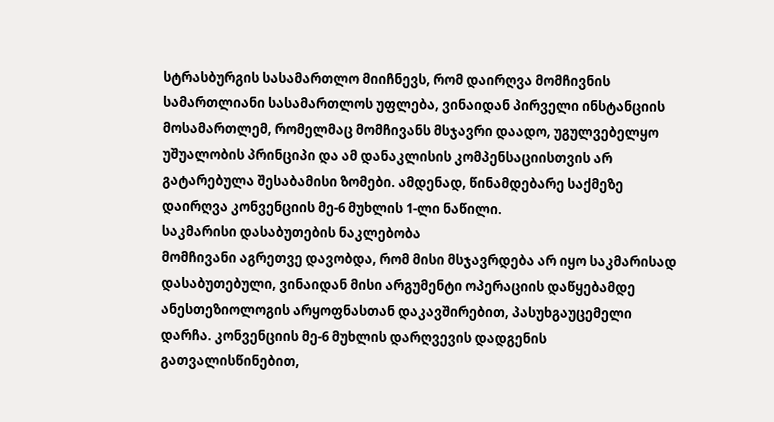სტრასბურგის სასამართლო მიიჩნევს, რომ დაირღვა მომჩივნის სამართლიანი სასამართლოს უფლება, ვინაიდან პირველი ინსტანციის მოსამართლემ, რომელმაც მომჩივანს მსჯავრი დაადო, უგულვებელყო უშუალობის პრინციპი და ამ დანაკლისის კომპენსაციისთვის არ გატარებულა შესაბამისი ზომები. ამდენად, წინამდებარე საქმეზე დაირღვა კონვენციის მე-6 მუხლის 1-ლი ნაწილი.
საკმარისი დასაბუთების ნაკლებობა
მომჩივანი აგრეთვე დავობდა, რომ მისი მსჯავრდება არ იყო საკმარისად დასაბუთებული, ვინაიდან მისი არგუმენტი ოპერაციის დაწყებამდე ანესთეზიოლოგის არყოფნასთან დაკავშირებით, პასუხგაუცემელი დარჩა. კონვენციის მე-6 მუხლის დარღვევის დადგენის გათვალისწინებით,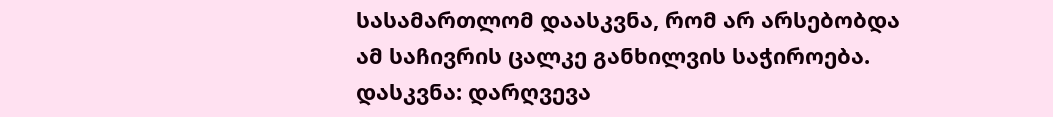სასამართლომ დაასკვნა, რომ არ არსებობდა ამ საჩივრის ცალკე განხილვის საჭიროება.
დასკვნა: დარღვევა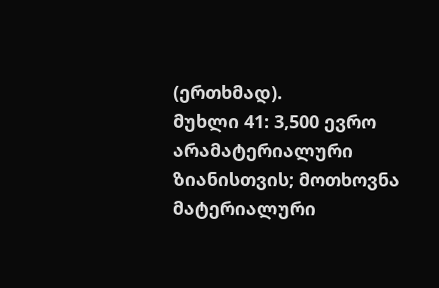(ერთხმად).
მუხლი 41: 3,500 ევრო არამატერიალური ზიანისთვის; მოთხოვნა მატერიალური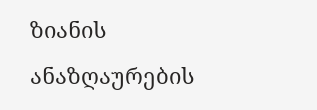ზიანის ანაზღაურების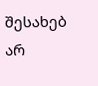შესახებ არ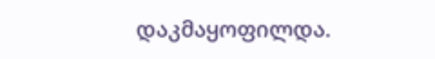დაკმაყოფილდა.